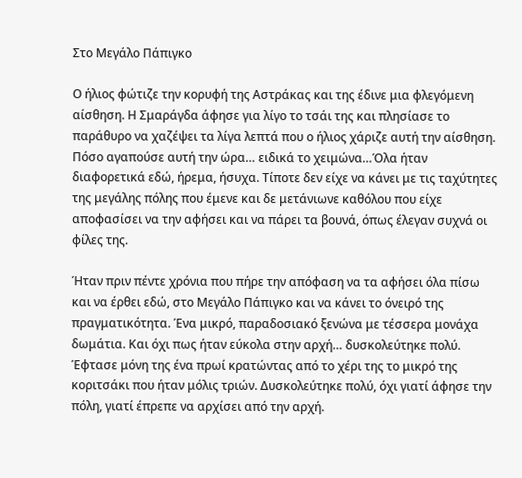Στο Μεγάλο Πάπιγκο

Ο ήλιος φώτιζε την κορυφή της Αστράκας και της έδινε μια φλεγόμενη αίσθηση. Η Σμαράγδα άφησε για λίγο το τσάι της και πλησίασε το παράθυρο να χαζέψει τα λίγα λεπτά που ο ήλιος χάριζε αυτή την αίσθηση. Πόσο αγαπούσε αυτή την ώρα… ειδικά το χειμώνα…Όλα ήταν διαφορετικά εδώ, ήρεμα, ήσυχα. Τίποτε δεν είχε να κάνει με τις ταχύτητες της μεγάλης πόλης που έμενε και δε μετάνιωνε καθόλου που είχε αποφασίσει να την αφήσει και να πάρει τα βουνά, όπως έλεγαν συχνά οι φίλες της.

Ήταν πριν πέντε χρόνια που πήρε την απόφαση να τα αφήσει όλα πίσω και να έρθει εδώ, στο Μεγάλο Πάπιγκο και να κάνει το όνειρό της πραγματικότητα. Ένα μικρό, παραδοσιακό ξενώνα με τέσσερα μονάχα δωμάτια. Και όχι πως ήταν εύκολα στην αρχή… δυσκολεύτηκε πολύ. Έφτασε μόνη της ένα πρωί κρατώντας από το χέρι της το μικρό της κοριτσάκι που ήταν μόλις τριών. Δυσκολεύτηκε πολύ, όχι γιατί άφησε την πόλη, γιατί έπρεπε να αρχίσει από την αρχή.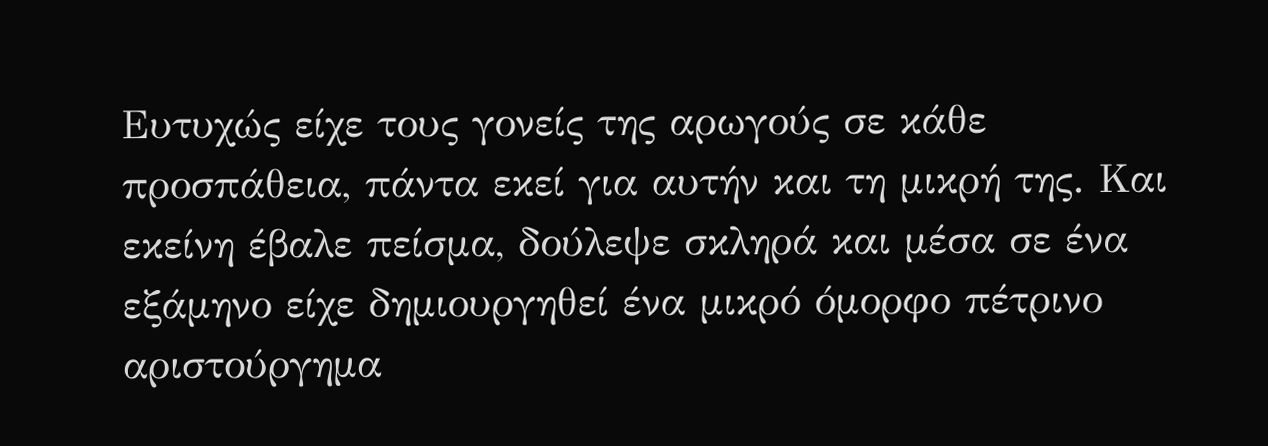Ευτυχώς είχε τους γονείς της αρωγούς σε κάθε προσπάθεια, πάντα εκεί για αυτήν και τη μικρή της. Και εκείνη έβαλε πείσμα, δούλεψε σκληρά και μέσα σε ένα εξάμηνο είχε δημιουργηθεί ένα μικρό όμορφο πέτρινο αριστούργημα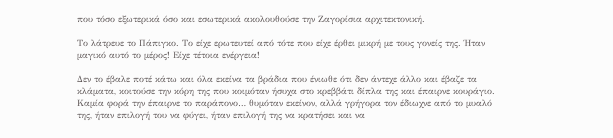που τόσο εξωτερικά όσο και εσωτερικά ακολουθούσε την Ζαγορίσια αρχιτεκτονική.

Το λάτρευε το Πάπιγκο. Το είχε ερωτευτεί από τότε που είχε έρθει μικρή με τους γονείς της. Ήταν μαγικό αυτό το μέρος! Είχε τέτοια ενέργεια!

Δεν το έβαλε ποτέ κάτω και όλα εκείνα τα βράδια που ένιωθε ότι δεν άντεχε άλλο και έβαζε τα κλάματα, κοιτούσε την κόρη της που κοιμόταν ήσυχα στο κρεββάτι δίπλα της και έπαιρνε κουράγιο. Καμία φορά την έπαιρνε το παράπονο… θυμόταν εκείνον, αλλά γρήγορα τον έδιωχνε από το μυαλό της, ήταν επιλογή του να φύγει, ήταν επιλογή της να κρατήσει και να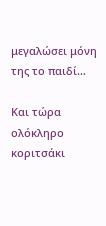μεγαλώσει μόνη της το παιδί…

Και τώρα ολόκληρο κοριτσάκι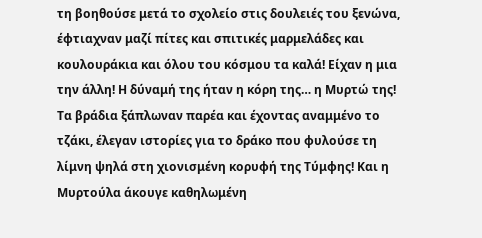τη βοηθούσε μετά το σχολείο στις δουλειές του ξενώνα, έφτιαχναν μαζί πίτες και σπιτικές μαρμελάδες και κουλουράκια και όλου του κόσμου τα καλά! Είχαν η μια την άλλη! Η δύναμή της ήταν η κόρη της… η Μυρτώ της!
Τα βράδια ξάπλωναν παρέα και έχοντας αναμμένο το τζάκι, έλεγαν ιστορίες για το δράκο που φυλούσε τη λίμνη ψηλά στη χιονισμένη κορυφή της Τύμφης! Και η Μυρτούλα άκουγε καθηλωμένη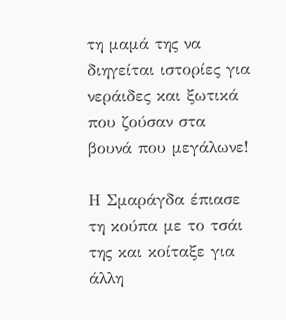τη μαμά της να διηγείται ιστορίες για νεράιδες και ξωτικά που ζούσαν στα βουνά που μεγάλωνε!

Η Σμαράγδα έπιασε τη κούπα με το τσάι της και κοίταξε για άλλη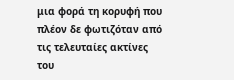μια φορά τη κορυφή που πλέον δε φωτιζόταν από τις τελευταίες ακτίνες του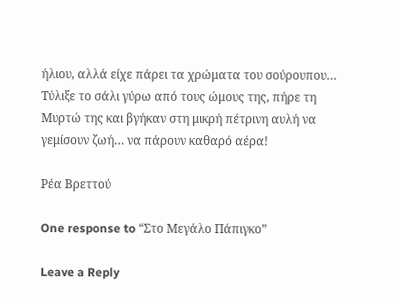ήλιου, αλλά είχε πάρει τα χρώματα του σούρουπου… Τύλιξε το σάλι γύρω από τους ώμους της, πήρε τη Μυρτώ της και βγήκαν στη μικρή πέτρινη αυλή να γεμίσουν ζωή… να πάρουν καθαρό αέρα!

Ρέα Βρεττού

One response to “Στο Μεγάλο Πάπιγκο”

Leave a Reply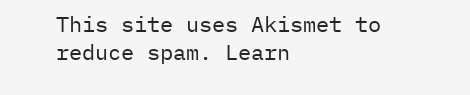This site uses Akismet to reduce spam. Learn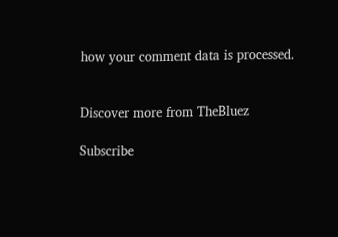how your comment data is processed.


Discover more from TheBluez

Subscribe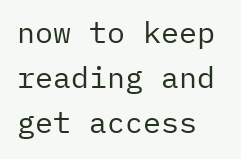now to keep reading and get access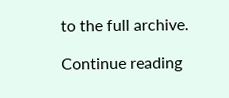to the full archive.

Continue reading